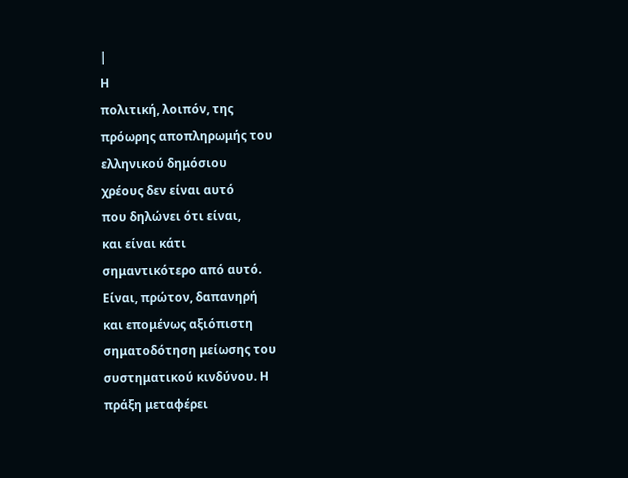|
Η
πολιτική, λοιπόν, της
πρόωρης αποπληρωμής του
ελληνικού δημόσιου
χρέους δεν είναι αυτό
που δηλώνει ότι είναι,
και είναι κάτι
σημαντικότερο από αυτό.
Είναι, πρώτον, δαπανηρή
και επομένως αξιόπιστη
σηματοδότηση μείωσης του
συστηματικού κινδύνου. Η
πράξη μεταφέρει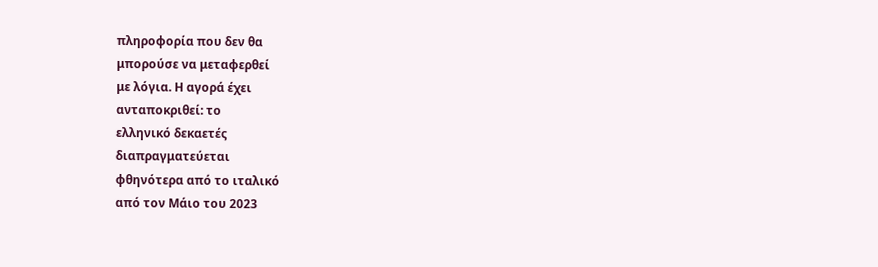πληροφορία που δεν θα
μπορούσε να μεταφερθεί
με λόγια. Η αγορά έχει
ανταποκριθεί: το
ελληνικό δεκαετές
διαπραγματεύεται
φθηνότερα από το ιταλικό
από τον Μάιο του 2023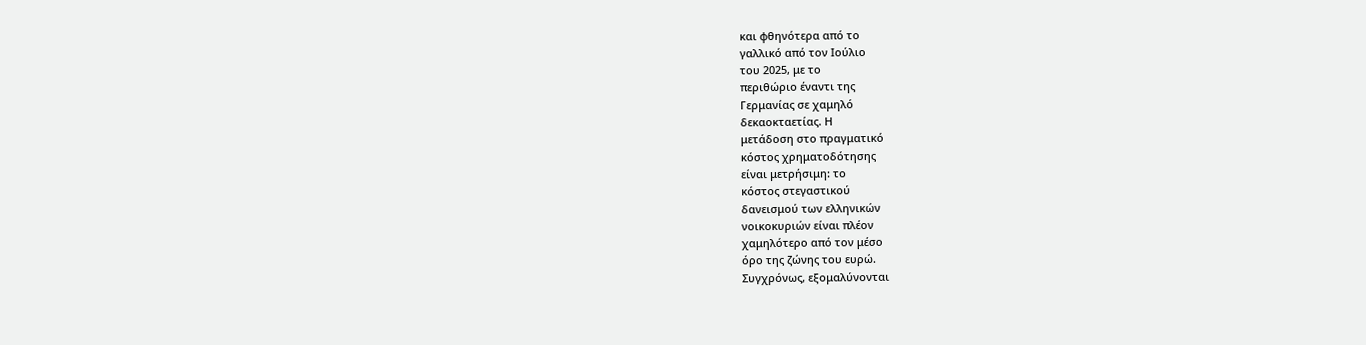και φθηνότερα από το
γαλλικό από τον Ιούλιο
του 2025, με το
περιθώριο έναντι της
Γερμανίας σε χαμηλό
δεκαοκταετίας. Η
μετάδοση στο πραγματικό
κόστος χρηματοδότησης
είναι μετρήσιμη: το
κόστος στεγαστικού
δανεισμού των ελληνικών
νοικοκυριών είναι πλέον
χαμηλότερο από τον μέσο
όρο της ζώνης του ευρώ.
Συγχρόνως, εξομαλύνονται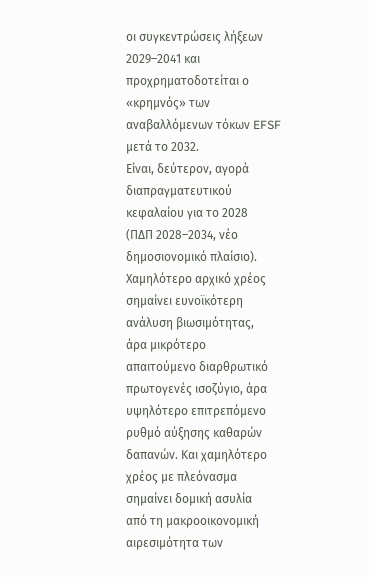οι συγκεντρώσεις λήξεων
2029–2041 και
προχρηματοδοτείται ο
«κρημνός» των
αναβαλλόμενων τόκων EFSF
μετά το 2032.
Είναι, δεύτερον, αγορά
διαπραγματευτικού
κεφαλαίου για το 2028
(ΠΔΠ 2028–2034, νέο
δημοσιονομικό πλαίσιο).
Χαμηλότερο αρχικό χρέος
σημαίνει ευνοϊκότερη
ανάλυση βιωσιμότητας,
άρα μικρότερο
απαιτούμενο διαρθρωτικό
πρωτογενές ισοζύγιο, άρα
υψηλότερο επιτρεπόμενο
ρυθμό αύξησης καθαρών
δαπανών. Και χαμηλότερο
χρέος με πλεόνασμα
σημαίνει δομική ασυλία
από τη μακροοικονομική
αιρεσιμότητα των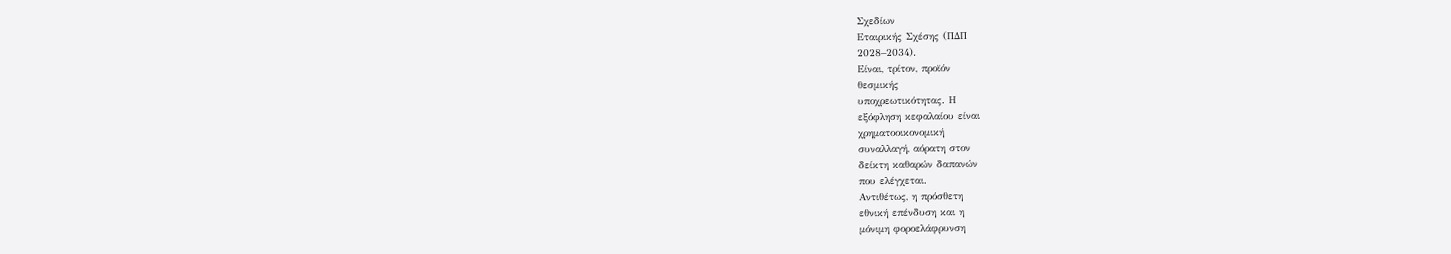Σχεδίων
Εταιρικής Σχέσης (ΠΔΠ
2028–2034).
Είναι, τρίτον, προϊόν
θεσμικής
υποχρεωτικότητας. Η
εξόφληση κεφαλαίου είναι
χρηματοοικονομική
συναλλαγή, αόρατη στον
δείκτη καθαρών δαπανών
που ελέγχεται.
Αντιθέτως, η πρόσθετη
εθνική επένδυση και η
μόνιμη φοροελάφρυνση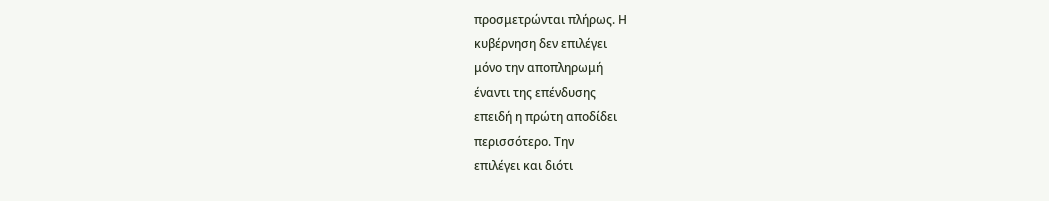προσμετρώνται πλήρως. Η
κυβέρνηση δεν επιλέγει
μόνο την αποπληρωμή
έναντι της επένδυσης
επειδή η πρώτη αποδίδει
περισσότερο. Την
επιλέγει και διότι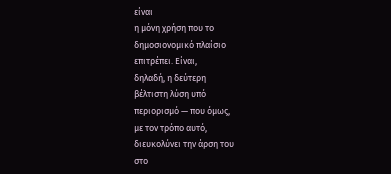είναι
η μόνη χρήση που το
δημοσιονομικό πλαίσιο
επιτρέπει. Είναι,
δηλαδή, η δεύτερη
βέλτιστη λύση υπό
περιορισμό — που όμως,
με τον τρόπο αυτό,
διευκολύνει την άρση του
στο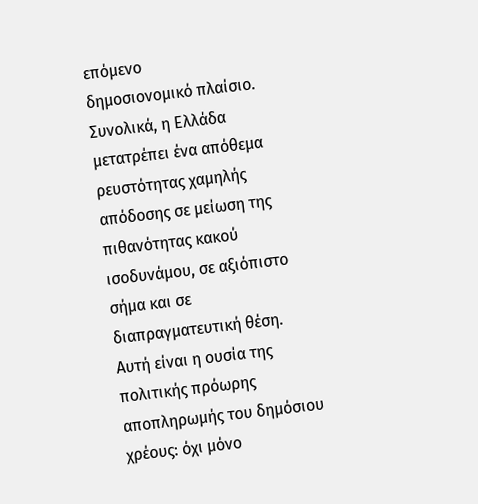επόμενο
δημοσιονομικό πλαίσιο.
Συνολικά, η Ελλάδα
μετατρέπει ένα απόθεμα
ρευστότητας χαμηλής
απόδοσης σε μείωση της
πιθανότητας κακού
ισοδυνάμου, σε αξιόπιστο
σήμα και σε
διαπραγματευτική θέση.
Αυτή είναι η ουσία της
πολιτικής πρόωρης
αποπληρωμής του δημόσιου
χρέους: όχι μόνο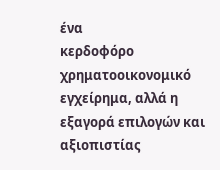ένα
κερδοφόρο
χρηματοοικονομικό
εγχείρημα, αλλά η
εξαγορά επιλογών και
αξιοπιστίας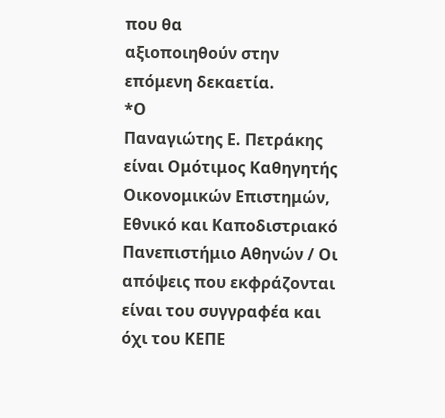που θα
αξιοποιηθούν στην
επόμενη δεκαετία.
*Ο
Παναγιώτης Ε. Πετράκης
είναι Ομότιμος Καθηγητής
Οικονομικών Επιστημών,
Εθνικό και Καποδιστριακό
Πανεπιστήμιο Αθηνών / Οι
απόψεις που εκφράζονται
είναι του συγγραφέα και
όχι του ΚΕΠΕ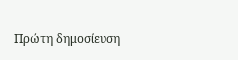Πρώτη δημοσίευση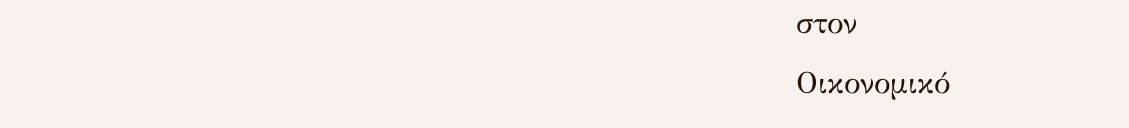στον
Οικονομικό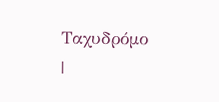Ταχυδρόμο
|